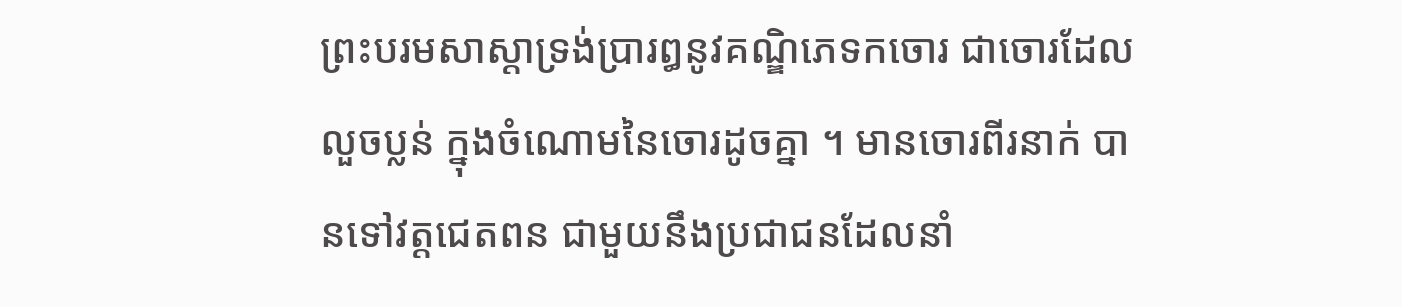ព្រះបរមសាស្តាទ្រង់ប្រារឰនូវគណ្ឌិភេទកចោរ ជាចោរដែល លួចប្លន់ ក្នុងចំណោមនៃចោរដូចគ្នា ។ មានចោរពីរនាក់ បានទៅវត្តជេតពន ជាមួយនឹងប្រជាជនដែលនាំ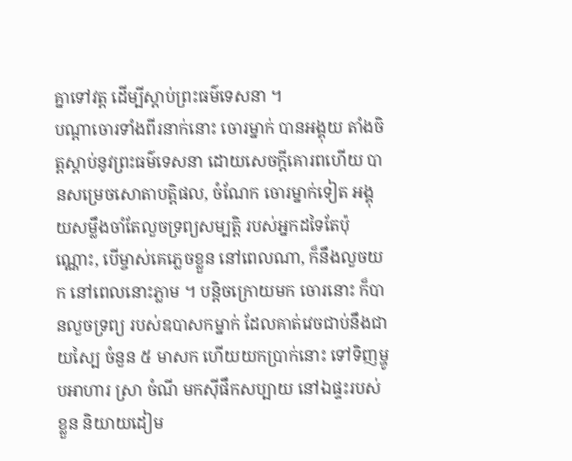គ្នាទៅវត្ត ដើម្បីស្តាប់ព្រះធម៌ទេសនា ។
បណ្តាចោរទាំងពីរនាក់នោះ ចោរម្នាក់ បានឣង្គុយ តាំងចិត្តស្តាប់នូវព្រះធម៌ទេសនា ដោយសេចក្តីគោរពហើយ បានសម្រេចសោតាបត្តិផល, ចំណែក ចោរម្នាក់ទៀត ឣង្គុយសម្លឹងចាំតែលួចទ្រព្យសម្បត្តិ របស់ឣ្នកដទៃតែប៉ុណ្ណោះ, បើម្ចាស់គេភ្លេចខ្លួន នៅពេលណា, ក៏នឹងលួចយក នៅពេលនោះភ្លាម ។ បន្តិចក្រោយមក ចោរនោះ ក៏បានលួចទ្រព្យ របស់ឧបាសកម្នាក់ ដែលគាត់វេចជាប់នឹងជាយស្បៃ ចំនួន ៥ មាសក ហើយយកប្រាក់នោះ ទៅទិញម្ហូបឣាហារ ស្រា ចំណី មកស៊ីផឹកសប្បាយ នៅឯផ្ទះរបស់ខ្លួន និយាយដៀម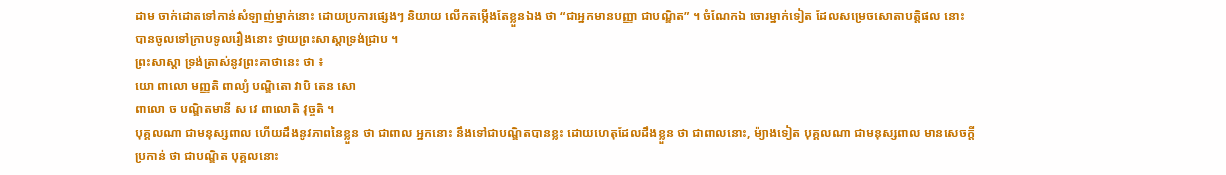ដាម ចាក់ដោតទៅកាន់សំឡាញ់ម្នាក់នោះ ដោយប្រការផ្សេងៗ និយាយ លើកតម្កើងតែខ្លួនឯង ថា “ជាឣ្នកមានបញ្ញា ជាបណ្ឌិត” ។ ចំណែកឯ ចោរម្នាក់ទៀត ដែលសម្រេចសោតាបត្តិផល នោះ បានចូលទៅក្រាបទូលរឿងនោះ ថ្វាយព្រះសាស្តាទ្រង់ជ្រាប ។
ព្រះសាស្តា ទ្រង់ត្រាស់នូវព្រះគាថានេះ ថា ៖
យោ ពាលោ មញ្ញតិ ពាល្យំ បណ្ឌិតោ វាបិ តេន សោ
ពាលោ ច បណ្ឌិតមានី ស វេ ពាលោតិ វុច្ចតិ ។
បុគ្គលណា ជាមនុស្សពាល ហើយដឹងនូវភាពនៃខ្លួន ថា ជាពាល ឣ្នកនោះ នឹងទៅជាបណ្ឌិតបានខ្លះ ដោយហេតុដែលដឹងខ្លួន ថា ជាពាលនោះ, ម៉្យាងទៀត បុគ្គលណា ជាមនុស្សពាល មានសេចក្តីប្រកាន់ ថា ជាបណ្ឌិត បុគ្គលនោះ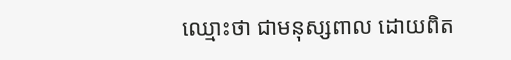ឈ្មោះថា ជាមនុស្សពាល ដោយពិត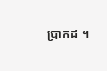ប្រាកដ ។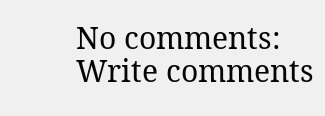No comments:
Write comments